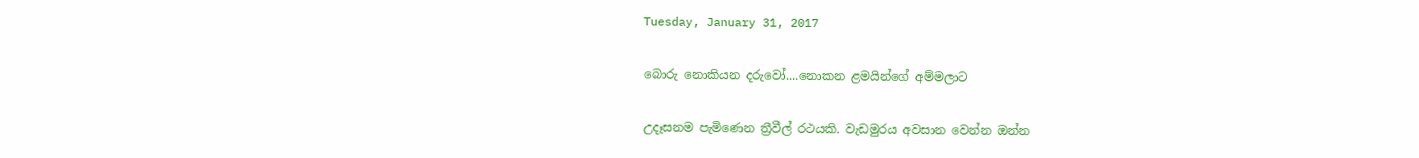Tuesday, January 31, 2017

බොරු නොකියන දරුවෝ....නොකන ළමයින්ගේ අම්මලාට

උදෑසනම පැමිණෙන ත්‍රීවීල් රථයකි. වැඩමුරය අවසාන වෙන්න ඔන්න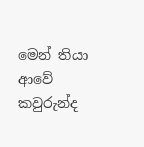මෙන් තියා ආවේ කවුරුන්ද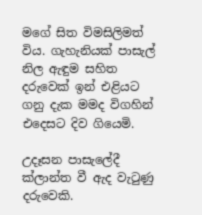මගේ සිත විමසිලිමත් විය. ගැහැනියක් පාසැල් නිල ඇඳුම සහිත දරුවෙක් ඉන් එළියට ගනු දැක මමද විගහින් එදෙසට දිව ගියෙමි.

උදෑසන පාසැලේදී ක්ලාන්ත වී ඇද වැටුණු දරුවෙකි.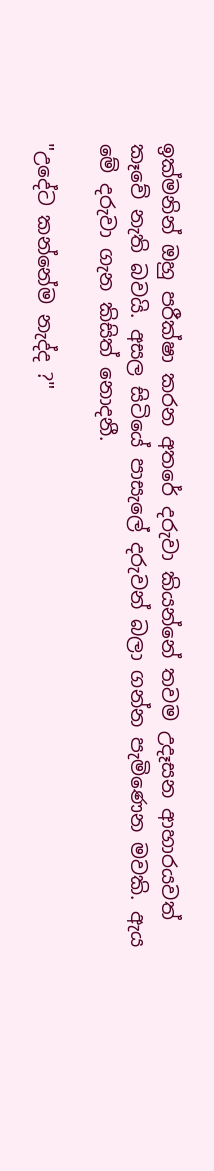ඉක්මනින් ඔහු පරීක්ෂා කරන අතරේ දරුවා කියන්නේ තවම උදෑසන ආහාරයවත් කෑවේ නැති බවයි. අසල සිටියේ පාසැලේ දරුවන් බලා ගන්න පැමිණෙන මවකි. ඇය මේ දරුවා ගැන කිසිත් නොදනී.

"උදේට කන්නේම නැද්ද ?"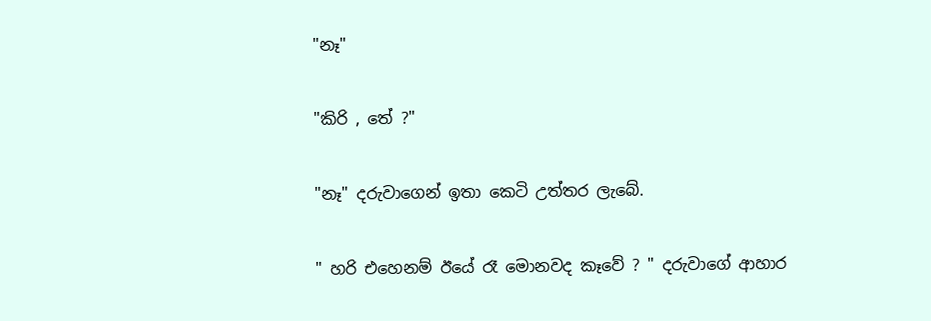"නෑ"

"කිරි , තේ ?"

"නෑ" දරුවාගෙන් ඉතා කෙටි උත්තර ලැබේ.

" හරි එහෙනම් ඊයේ රෑ මොනවද කෑවේ ? " දරුවාගේ ආහාර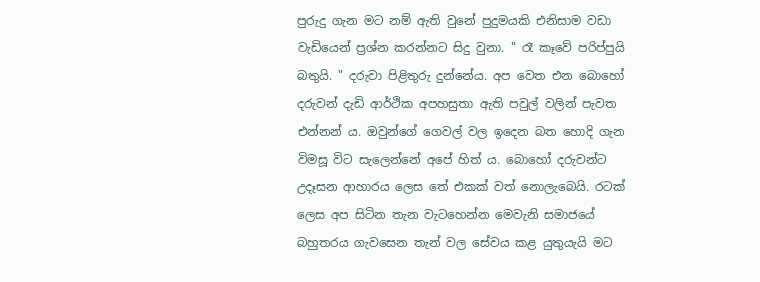පුරුදු ගැන මට නම් ඇති වුනේ පුදුමයකි එනිසාම වඩා වැඩියෙන් ප්‍රශ්න කරන්නට සිදු වුනා. " රෑ කෑවේ පරිප්පුයි බතුයි. " දරුවා පිළිතුරු දුන්නේය. අප වෙත එන බොහෝ දරුවන් දැඩි ආර්ථික අපහසුතා ඇති පවුල් වලින් පැවත එන්නන් ය. ඔවුන්ගේ ගෙවල් වල ඉදෙන බත හොදි ගැන විමසූ විට සැලෙන්නේ අපේ හිත් ය. බොහෝ දරුවන්ට උදෑසන ආහාරය ලෙස තේ එකක් වත් නොලැබෙයි. රටක් ලෙස අප සිටින තැන වැටහෙන්න මෙවැනි සමාජයේ බහුතරය ගැවසෙන තැන් වල සේවය කළ යුතුයැයි මට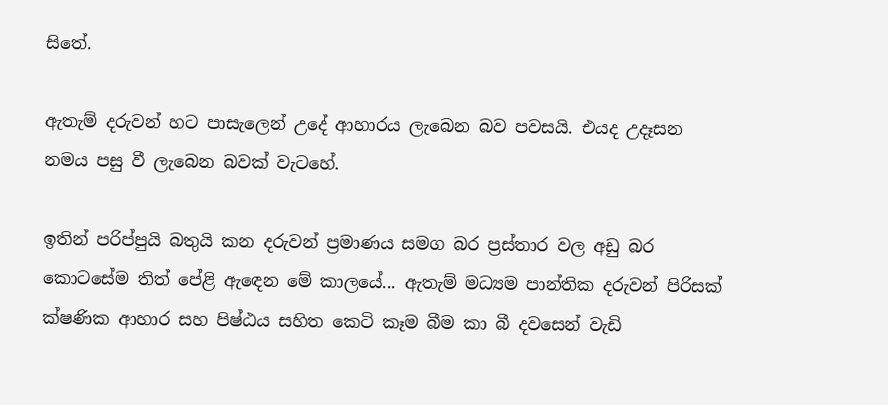සිතේ.

ඇතැම් දරුවන් හට පාසැලෙන් උදේ ආහාරය ලැබෙන බව පවසයි. එයද උදෑසන නමය පසු වී ලැබෙන බවක් වැටහේ.

ඉතින් පරිප්පුයි බතුයි කන දරුවන් ප්‍රමාණය සමග බර ප්‍රස්තාර වල අඩු බර කොටසේම තිත් පේළි ඇඳෙන මේ කාලයේ... ඇතැම් මධ්‍යම පාන්තික දරුවන් පිරිසක් ක්ෂණික ආහාර සහ පිෂ්ඨය සහිත කෙටි කෑම බීම කා බී දවසෙන් වැඩි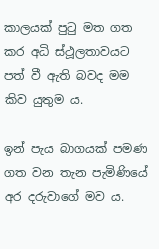කාලයක් පුටු මත ගත කර අධි ස්ථූලතාවයට පත් වී ඇති බවද මම කිව යුතුම ය.

ඉන් පැය බාගයක් පමණ ගත වන තැන පැමිණියේ අර දරුවාගේ මව ය.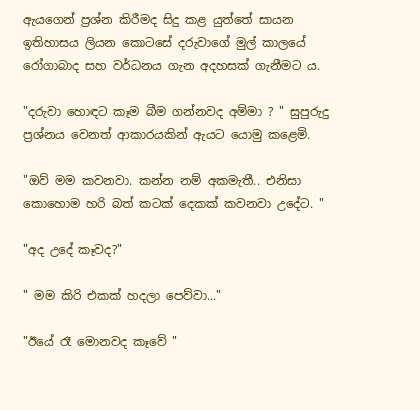ඇයගෙන් ප්‍රශ්න කිරීමද සිදු කළ යුත්තේ සායන ඉතිහාසය ලියන කොටසේ දරුවාගේ මුල් කාලයේ රෝගාබාද සහ වර්ධනය ගැන අදහසක් ගැනීමට ය.

"දරුවා හොඳට කෑම බීම ගන්නවද අම්මා ? " සුපුරුදු ප්‍රශ්නය වෙනත් ආකාරයකින් ඇයට යොමු කළෙමි.

"ඔව් මම කවනවා. කන්න නම් අකමැතී.. එනිසා කොහොම හරි බත් කටක් දෙකක් කවනවා උදේට. "

"අද උදේ කෑවද?"

" මම කිරි එකක් හදලා පෙව්වා..."

"ඊයේ රෑ මොනවද කෑවේ "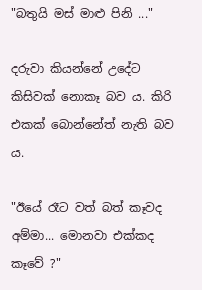"බතුයි මස් මාළු පිනි ..."

දරුවා කියන්නේ උදේට කිසිවක් නොකෑ බව ය. කිරි එකක් බොන්නේත් නැති බව ය.

"ඊයේ රෑට වත් බත් කෑවද අම්මා... මොනවා එක්කද කෑවේ ?"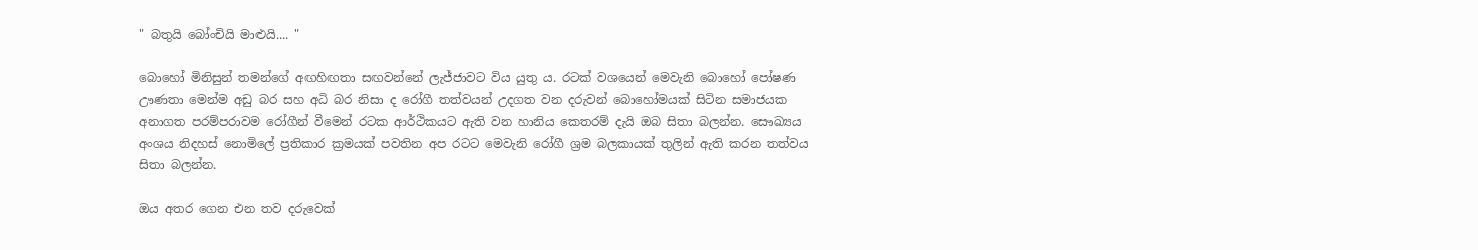" බතුයි බෝංචියි මාළුයි.... "

බොහෝ මිනිසුන් තමන්ගේ අඟහිඟතා සඟවන්නේ ලැජ්ජාවට විය යුතු ය. රටක් වශයෙන් මෙවැනි බොහෝ පෝෂණ ඌණතා මෙන්ම අඩු බර සහ අධි බර නිසා ද රෝගී තත්වයන් උදගත වන දරුවන් බොහෝමයක් සිටින සමාජයක අනාගත පරම්පරාවම රෝගීන් වීමෙන් රටක ආර්ථිකයට ඇති වන හානිය කෙතරම් දැයි ඔබ සිතා බලන්න. සෞඛ්‍යය අංශය නිදහස් නොමිලේ ප්‍රතිකාර ක්‍රමයක් පවතින අප රටට මෙවැනි රෝගී ශ්‍රම බලකායක් තුලින් ඇති කරන තත්වය සිතා බලන්න.

ඔය අතර ගෙන එන තව දරුවෙක්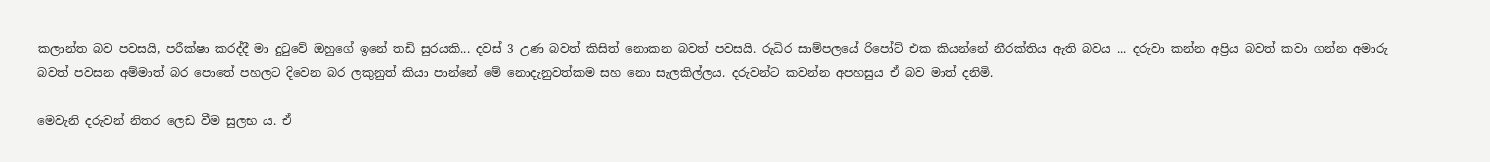කලාන්ත බව පවසයි, පරීක්ෂා කරද්දී මා දුටුවේ ඔහුගේ ඉනේ තඩි සුරයකි... දවස් 3 උණ බවත් කිසිත් නොකන බවත් පවසයි. රුධිර සාම්පලයේ රිපෝට් එක කියන්නේ නීරක්තිය ඇති බවය ... දරුවා කන්න අප්‍රිය බවත් කවා ගන්න අමාරු බවත් පවසන අම්මාත් බර පොතේ පහලට දිවෙන බර ලකුනුත් කියා පාන්නේ මේ නොදැනුවත්කම සහ නො සැලකිල්ලය. දරුවන්ට කවන්න අපහසුය ඒ බව මාත් දනිමි.

මෙවැනි දරුවන් නිතර ලෙඩ වීම සුලභ ය. ඒ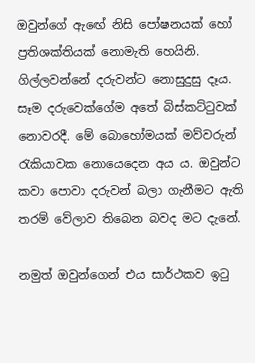ඔවුන්ගේ ඇඟේ නිසි පෝෂනයක් හෝ ප්‍රතිශක්තියක් නොමැති හෙයිනි. ගිල්ලවන්නේ දරුවන්ට නොසුදුසු දෑය. සෑම දරුවෙක්ගේම අතේ බිස්කට්ටුවක් නොවරදී. මේ බොහෝමයක් මව්වරුන් රැකියාවක නොයෙදෙන අය ය. ඔවුන්ට කවා පොවා දරුවන් බලා ගැනීමට ඇති තරම් වේලාව තිබෙන බවද මට දැනේ.

නමුත් ඔවුන්ගෙන් එය සාර්ථකව ඉටු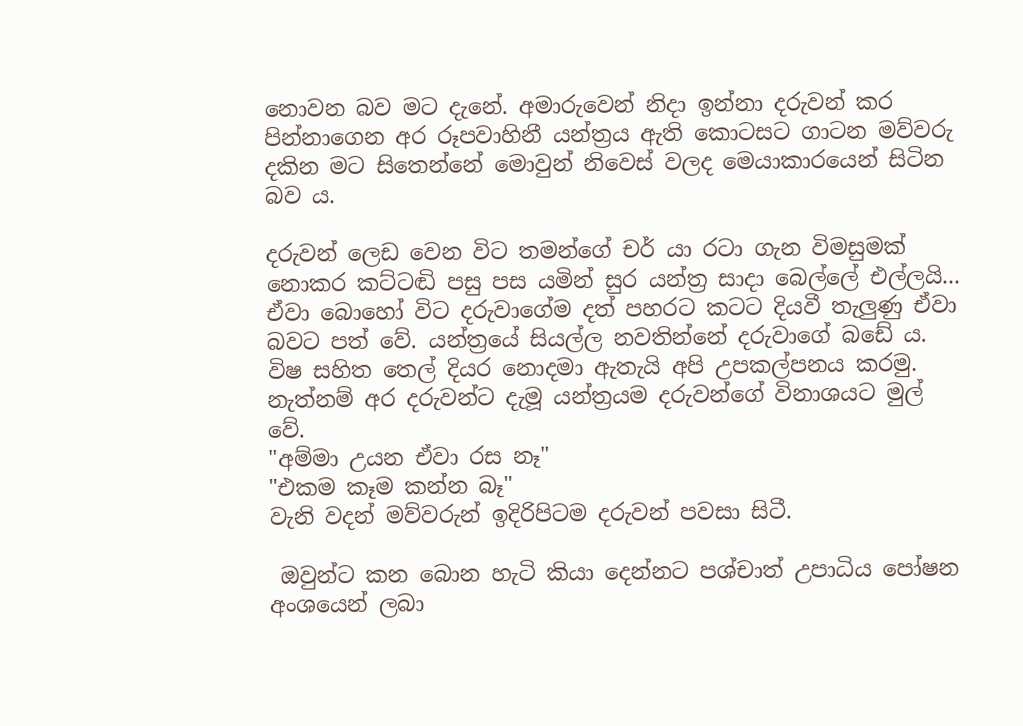නොවන බව මට දැනේ. අමාරුවෙන් නිදා ඉන්නා දරුවන් කර පින්නාගෙන අර රූපවාහිනී යන්ත්‍රය ඇති කොටසට ගාටන මව්වරු දකින මට සිතෙන්නේ මොවුන් නිවෙස් වලද මෙයාකාරයෙන් සිටින බව ය.

දරුවන් ලෙඩ වෙන විට තමන්ගේ චර් යා රටා ගැන විමසුමක් නොකර කට්ටඬි පසු පස යමින් සුර යන්ත්‍ර සාදා බෙල්ලේ එල්ලයි... ඒවා බොහෝ විට දරුවාගේම දත් පහරට කටට දියවී තැලුණු ඒවා බවට පත් වේ. යන්ත්‍රයේ සියල්ල නවතින්නේ දරුවාගේ බඩේ ය. විෂ සහිත තෙල් දියර නොදමා ඇතැයි අපි උපකල්පනය කරමු. නැත්නම් අර දරුවන්ට දැමූ යන්ත්‍රයම දරුවන්ගේ විනාශයට මුල් වේ.
"අම්මා උයන ඒවා රස නෑ"
"එකම කෑම කන්න බෑ"
වැනි වදන් මව්වරුන් ඉදිරිපිටම දරුවන් පවසා සිටී.

 ඔවුන්ට කන බොන හැටි කියා දෙන්නට පශ්චාත් උපාධිය පෝෂන අංශයෙන් ලබා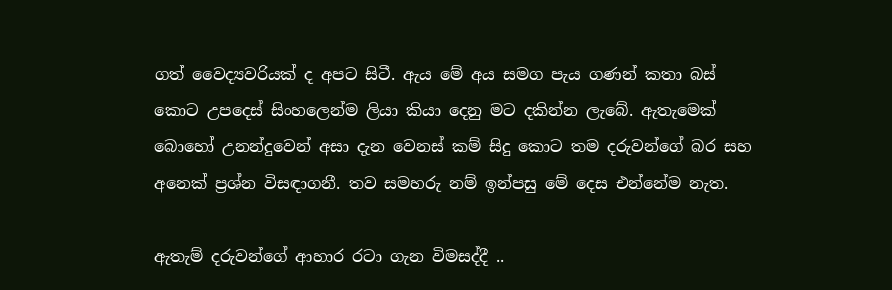ගත් වෛද්‍යවරියක් ද අපට සිටී. ඇය මේ අය සමග පැය ගණන් කතා බස් කොට උපදෙස් සිංහලෙන්ම ලියා කියා දෙනු මට දකින්න ලැබේ. ඇතැමෙක් බොහෝ උනන්දුවෙන් අසා දැන වෙනස් කම් සිදු කොට තම දරුවන්ගේ බර සහ අනෙක් ප්‍රශ්න විසඳාගනී. තව සමහරු නම් ඉන්පසු මේ දෙස එන්නේම නැත.

ඇතැම් දරුවන්ගේ ආහාර රටා ගැන විමසද්දී ..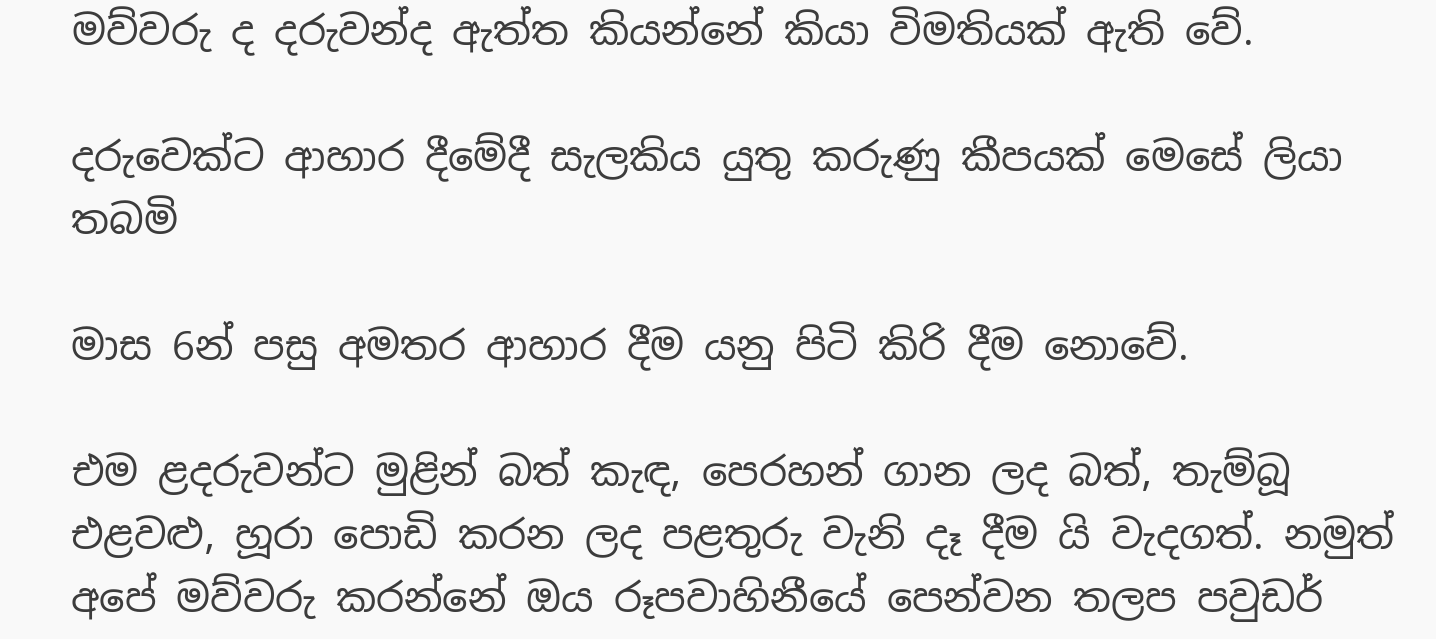මව්වරු ද දරුවන්ද ඇත්ත කියන්නේ කියා විමතියක් ඇති වේ.

දරුවෙක්ට ආහාර දීමේදී සැලකිය යුතු කරුණු කීපයක් මෙසේ ලියා තබමි

මාස 6න් පසු අමතර ආහාර දීම යනු පිටි කිරි දීම නොවේ.

එම ළදරුවන්ට මුළින් බත් කැඳ, පෙරහන් ගාන ලද බත්, තැම්බූ එළවළු, හූරා පොඩි කරන ලද පළතුරු වැනි දෑ දීම යි වැදගත්. නමුත් අපේ මව්වරු කරන්නේ ඔය රූපවාහිනීයේ පෙන්වන තලප පවුඩර්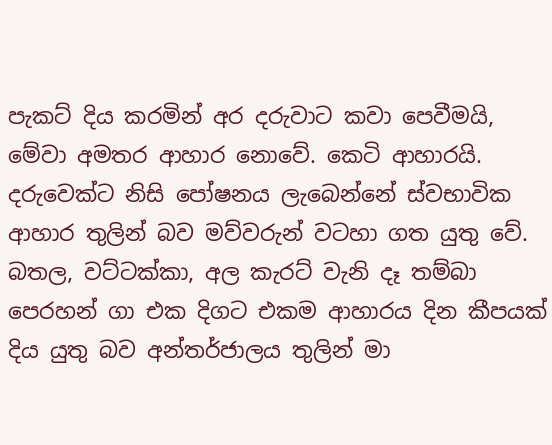පැකට් දිය කරමින් අර දරුවාට කවා පෙවීමයි, මේවා අමතර ආහාර නොවේ. කෙටි ආහාරයි. දරුවෙක්ට නිසි පෝෂනය ලැබෙන්නේ ස්වභාවික ආහාර තුලින් බව මව්වරුන් වටහා ගත යුතු වේ. බතල, වට්ටක්කා, අල කැරට් වැනි දෑ තම්බා පෙරහන් ගා එක දිගට එකම ආහාරය දින කීපයක් දිය යුතු බව අන්තර්ජාලය තුලින් මා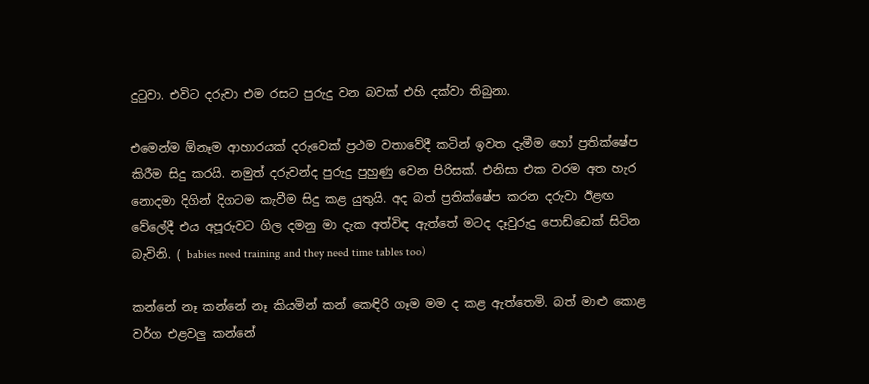දුටුවා. එවිට දරුවා එම රසට පුරුදු වන බවක් එහි දක්වා තිබුනා.

එමෙන්ම ඕනෑම ආහාරයක් දරුවෙක් ප්‍රථම වතාවේදී කටින් ඉවත දැමීම හෝ ප්‍රතික්ෂේප කිරීම සිදු කරයි. නමුත් දරුවන්ද පුරුදු පුහුණු වෙන පිරිසක්. එනිසා එක වරම අත හැර නොදමා දිගින් දිගටම කැවීම සිදු කළ යුතුයි. අද බත් ප්‍රතික්ෂේප කරන දරුවා ඊළඟ වේලේදී එය අපූරුවට ගිල දමනු මා දැක අත්විඳ ඇත්තේ මටද දෑවුරුදු පොඩ්ඩෙක් සිටින බැවිනි. ( babies need training and they need time tables too)

කන්නේ නෑ කන්නේ නෑ කියමින් කන් කෙඳිරි ගෑම මම ද කළ ඇත්තෙමි. බත් මාළු කොළ වර්ග එළවලු කන්නේ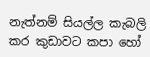නැත්නම් සියල්ල කැබලි කර කුඩාවට කපා හෝ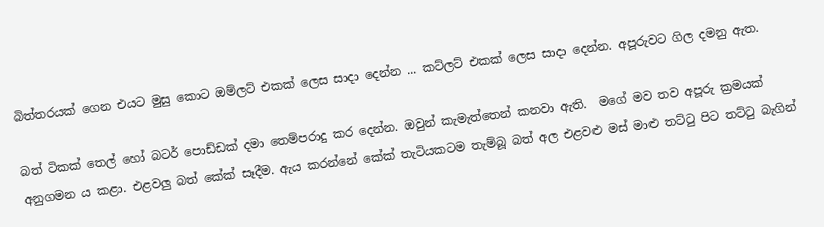බිත්තරයක් ගෙන එයට මුසු කොට ඔම්ලට් එකක් ලෙස සාදා දෙන්න ... කට්ලට් එකක් ලෙස සාදා දෙන්න. අපූරුවට ගිල දමනු ඇත.

බත් ටිකක් තෙල් හෝ බටර් පොඩ්ඩක් දමා තෙම්පරාදු කර දෙන්න. ඔවුන් කැමැත්තෙන් කනවා ඇති.  මගේ මව තව අපූරු ක්‍රමයක් අනුගමන ය කළා. එළවලු බත් කේක් සෑදීම. ඇය කරන්නේ කේක් තැටියකටම තැම්බූ බත් අල එළවළු මස් මාළු තට්ටු පිට තට්ටු බැගින්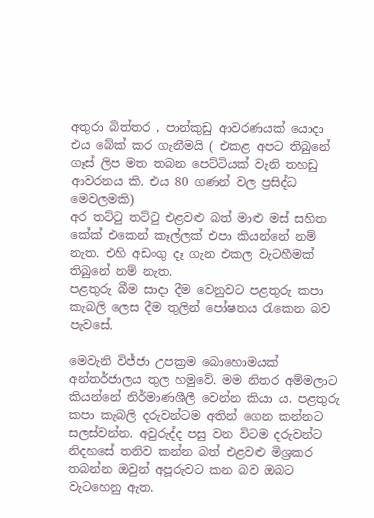අතුරා බිත්තර , පාන්කුඩු ආවරණයක් යොදා එය බේක් කර ගැනීමයි ( එකළ අපට තිබුනේ ගෑස් ලිප මත තබන පෙට්ටියක් වැනි තහඩු ආවරනය කි. එය 80 ගණන් වල ප්‍රසිද්ධ මෙවලමකි)
අර තට්ටු තට්ටු එළවළු බත් මාළු මස් සහිත කේක් එකෙන් කෑල්ලක් එපා කියන්නේ නම් නැත. එහි අඩංගු දෑ ගැන එකල වැටහීමක් තිබුනේ නම් නැත.
පළතුරු බීම සාදා දීම වෙනුවට පළතුරු කපා කැබලි ලෙස දීම තුලින් පෝෂනය රැකෙන බව පැවසේ.

මෙවැනි විජ්ජා උපක්‍රම බොහොමයක් අන්තර්ජාලය තුල හමුවේ. මම නිතර අම්මලාට කියන්නේ නිර්මාණශීලී වෙන්න කියා ය. පළතුරු කපා කැබලි දරුවන්ටම අතින් ගෙන කන්නට සලස්වන්න. අවුරුද්ද පසු වන විටම දරුවන්ට නිදහසේ තනිව කන්න බත් එළවළු මිශ්‍රකර තබන්න ඔවුන් අපූරුවට කන බව ඔබට වැටහෙනු ඇත.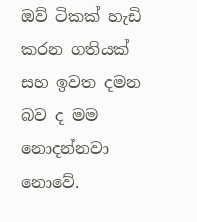ඔව් ටිකක් හැඩි කරන ගතියක් සහ ඉවත දමන බව ද මම නොදන්නවා නොවේ.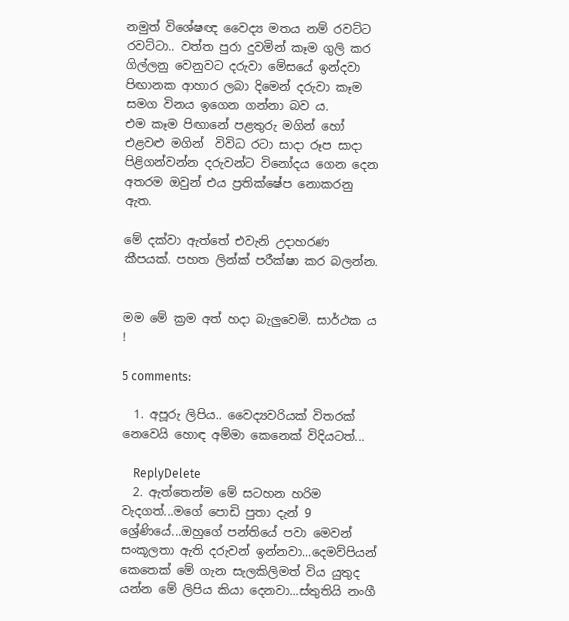නමුත් විශේෂඥ වෛද්‍ය මතය නම් රවට්ට රවට්ටා.. වත්ත පුරා දුවමින් කෑම ගුලි කර ගිල්ලනු වෙනුවට දරුවා මේසයේ ඉන්දවා පිඟානක ආහාර ලබා දිමෙන් දරුවා කෑම සමග විනය ඉගෙන ගන්නා බව ය.
එම කෑම පිඟානේ පළතුරු මගින් හෝ එළවළු මගින්  විවිධ රටා සාදා රූප සාදා පිළිගන්වන්න දරුවන්ට විනෝදය ගෙන දෙන අතරම ඔවුන් එය ප්‍රතික්ෂේප නොකරනු ඇත.

මේ දක්වා ඇත්තේ එවැනි උදාහරණ කීපයක්. පහත ලින්ක් පරීක්ෂා කර බලන්න.


මම මේ ක්‍රම අත් හදා බැලුවෙමි. සාර්ථක ය !

5 comments:

  1. අපූරු ලිපිය.. වෛද්‍යවරියක් විතරක් නෙවෙයි හොඳ අම්මා කෙනෙක් විදියටත්...

    ReplyDelete
  2. ඇත්තෙන්ම මේ සටහන හරිම වැදගත්...මගේ පොඩි පුතා දැන් 9 ශ්‍රේණියේ...ඔහුගේ පන්තියේ පවා මෙවන් සංකූලතා ඇති දරුවන් ඉන්නවා...දෙමව්පියන් කෙතෙක් මේ ගැන සැලකිලිමත් විය යුතුද යන්න මේ ලිපිය කියා දෙනවා...ස්තුතියි නංගී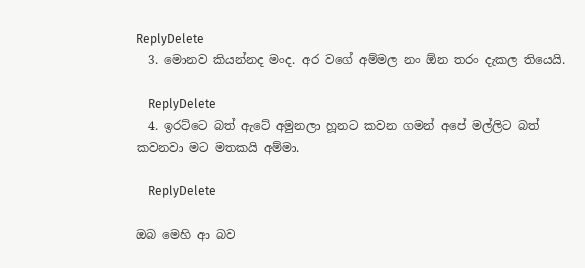ReplyDelete
  3. මොනව කියන්නද මංද. අර වගේ අම්මල නං ඕන තරං දැකල තියෙයි.

    ReplyDelete
  4. ඉරට්ටෙ බත් ඇටේ අමුනලා හූනට කවන ගමන් අපේ මල්ලිට බත් කවනවා මට මතකයි අම්මා.

    ReplyDelete

ඔබ මෙහි ආ බව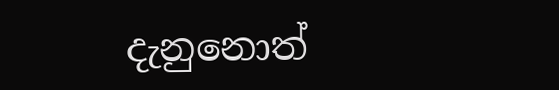දැනුනොත්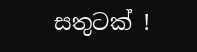සතුටක් !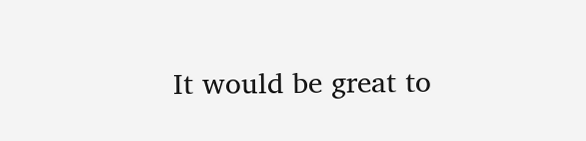It would be great to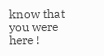know that you were here !